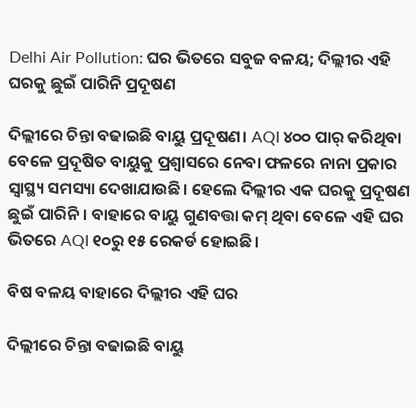Delhi Air Pollution: ଘର ଭିତରେ ସବୁଜ ବଳୟ; ଦିଲ୍ଲୀର ଏହି ଘରକୁ ଛୁଇଁ ପାରିନି ପ୍ରଦୂଷଣ

ଦିଲ୍ଲୀରେ ଚିନ୍ତା ବଢାଇଛି ବାୟୁ ପ୍ରଦୂଷଣ। AQI ୪୦୦ ପାର୍ କରିଥିବା ବେଳେ ପ୍ରଦୂଷିତ ବାୟୁକୁ ପ୍ରଶ୍ୱାସରେ ନେବା ଫଳରେ ନାନା ପ୍ରକାର ସ୍ୱାସ୍ଥ୍ୟ ସମସ୍ୟା ଦେଖାଯାଉଛି। ହେଲେ ଦିଲ୍ଲୀର ଏକ ଘରକୁ ପ୍ରଦୂଷଣ ଛୁଇଁ ପାରିନି। ବାହାରେ ବାୟୁ ଗୁଣବତ୍ତା କମ୍ ଥିବା ବେଳେ ଏହି ଘର ଭିତରେ AQI ୧୦ରୁ ୧୫ ରେକର୍ଡ ହୋଇଛି।

ବିଷ ବଳୟ ବାହାରେ ଦିଲ୍ଲୀର ଏହି ଘର

ଦିଲ୍ଲୀରେ ଚିନ୍ତା ବଢାଇଛି ବାୟୁ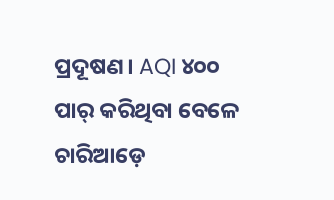ପ୍ରଦୂଷଣ। AQI ୪୦୦ ପାର୍ କରିଥିବା ବେଳେ ଚାରିଆଡ଼େ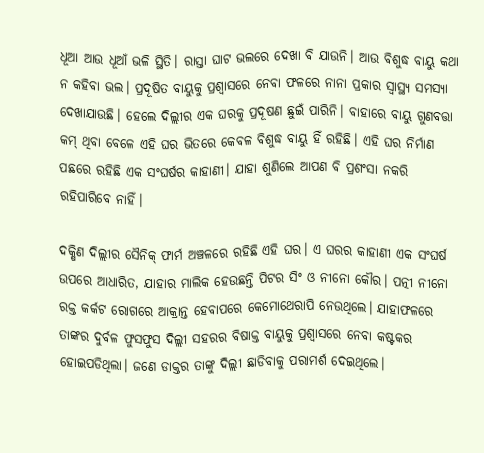ଧୂଆ ଆଉ ଧୂଆଁ ଭଳି ସ୍ଥିତି। ରାସ୍ତା ଘାଟ ଭଲରେ ଦେଖା ବି ଯାଉନି। ଆଉ ବିଶୁଦ୍ଧ ବାୟୁ କଥା ନ କହିବା ଭଲ। ପ୍ରଦୂଷିତ ବାୟୁକୁ ପ୍ରଶ୍ୱାସରେ ନେବା ଫଳରେ ନାନା ପ୍ରକାର ସ୍ୱାସ୍ଥ୍ୟ ସମସ୍ୟା ଦେଖାଯାଉଛି। ହେଲେ ଦିଲ୍ଲୀର ଏକ ଘରକୁ ପ୍ରଦୂଷଣ ଛୁଇଁ ପାରିନି। ବାହାରେ ବାୟୁ ଗୁଣବତ୍ତା କମ୍ ଥିବା ବେଳେ ଏହି ଘର ଭିତରେ କେବଳ ବିଶୁଦ୍ଧ ବାୟୁ ହିଁ ରହିଛି। ଏହି ଘର ନିର୍ମାଣ ପଛରେ ରହିଛି ଏକ ସଂଘର୍ଷର କାହାଣୀ। ଯାହା ଶୁଣିଲେ ଆପଣ ବି ପ୍ରଶଂସା ନକରି ରହିପାରିବେ ନାହିଁ।

ଦକ୍ଷିଣ ଦିଲ୍ଲୀର ସୈନିକ୍ ଫାର୍ମ ଅଞ୍ଚଳରେ ରହିଛି ଏହି ଘର। ଏ ଘରର କାହାଣୀ ଏକ ସଂଘର୍ଷ ଉପରେ ଆଧାରିତ, ଯାହାର ମାଲିକ ହେଉଛନ୍ତି ପିଟର ସିଂ ଓ ନୀନୋ କୌର। ପତ୍ନୀ ନୀନୋ ରକ୍ତ କର୍କଟ ରୋଗରେ ଆକ୍ରାନ୍ତ ହେବାପରେ କେମୋଥେରାପି ନେଉଥିଲେ। ଯାହାଫଳରେ ତାଙ୍କର ଦୁର୍ବଳ ଫୁସଫୁସ ଦିଲ୍ଲୀ ସହରର ବିଷାକ୍ତ ବାୟୁକୁ ପ୍ରଶ୍ୱାସରେ ନେବା କଷ୍ଟକର ହୋଇପଡିଥିଲା। ଜଣେ ଡାକ୍ତର ତାଙ୍କୁ ଦିଲ୍ଲୀ ଛାଡିବାକୁ ପରାମର୍ଶ ଦେଇଥିଲେ।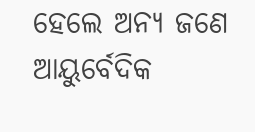ହେଲେ ଅନ୍ୟ ଜଣେ ଆୟୁର୍ବେଦିକ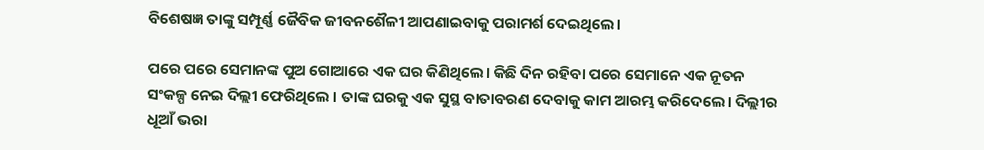ବିଶେଷଜ୍ଞ ତାଙ୍କୁ ସମ୍ପୂର୍ଣ୍ଣ ଜୈବିକ ଜୀବନଶୈଳୀ ଆପଣାଇବାକୁ ପରାମର୍ଶ ଦେଇଥିଲେ।

ପରେ ପରେ ସେମାନଙ୍କ ପୁଅ ଗୋଆରେ ଏକ ଘର କିଣିଥିଲେ। କିଛି ଦିନ ରହିବା ପରେ ସେମାନେ ଏକ ନୂତନ ସଂକଳ୍ପ ନେଇ ଦିଲ୍ଲୀ ଫେରିଥିଲେ । ତାଙ୍କ ଘରକୁ ଏକ ସୁସ୍ଥ ବାତାବରଣ ଦେବାକୁ କାମ ଆରମ୍ଭ କରିଦେଲେ। ଦିଲ୍ଲୀର ଧୂଆଁ ଭରା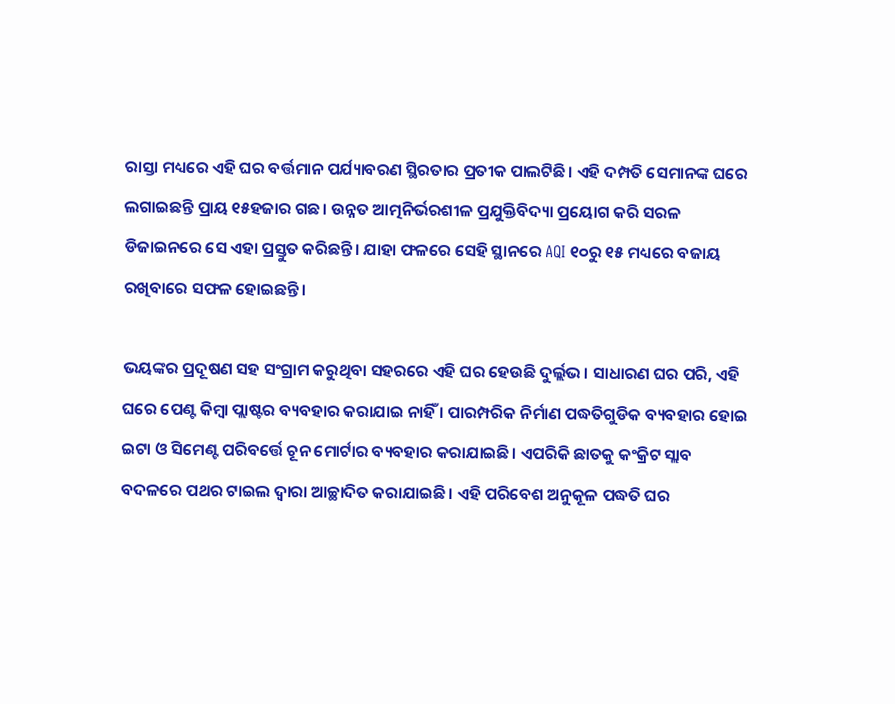ରାସ୍ତା ମଧ୍ୟରେ ଏହି ଘର ବର୍ତ୍ତମାନ ପର୍ଯ୍ୟାବରଣ ସ୍ଥିରତାର ପ୍ରତୀକ ପାଲଟିଛି। ଏହି ଦମ୍ପତି ସେମାନଙ୍କ ଘରେ ଲଗାଇଛନ୍ତି ପ୍ରାୟ ୧୫ହଜାର ଗଛ। ଉନ୍ନତ ଆତ୍ମନିର୍ଭରଶୀଳ ପ୍ରଯୁକ୍ତିବିଦ୍ୟା ପ୍ରୟୋଗ କରି ସରଳ ଡିଜାଇନରେ ସେ ଏହା ପ୍ରସ୍ତୁତ କରିଛନ୍ତି। ଯାହା ଫଳରେ ସେହି ସ୍ଥାନରେ AQI ୧୦ରୁ ୧୫ ମଧ୍ୟରେ ବଜାୟ ରଖିବାରେ ସଫଳ ହୋଇଛନ୍ତି।

ଭୟଙ୍କର ପ୍ରଦୂଷଣ ସହ ସଂଗ୍ରାମ କରୁଥିବା ସହରରେ ଏହି ଘର ହେଉଛି ଦୁର୍ଲ୍ଲଭ। ସାଧାରଣ ଘର ପରି, ଏହି ଘରେ ପେଣ୍ଟ କିମ୍ବା ପ୍ଲାଷ୍ଟର ବ୍ୟବହାର କରାଯାଇ ନାହିଁ । ପାରମ୍ପରିକ ନିର୍ମାଣ ପଦ୍ଧତିଗୁଡିକ ବ୍ୟବହାର ହୋଇ ଇଟା ଓ ସିମେଣ୍ଟ ପରିବର୍ତ୍ତେ ଚୂନ ମୋର୍ଟାର ବ୍ୟବହାର କରାଯାଇଛି। ଏପରିକି ଛାତକୁ କଂକ୍ରିଟ ସ୍ଲାବ ବଦଳରେ ପଥର ଟାଇଲ ଦ୍ୱାରା ଆଚ୍ଛାଦିତ କରାଯାଇଛି । ଏହି ପରିବେଶ ଅନୁକୂଳ ପଦ୍ଧତି ଘର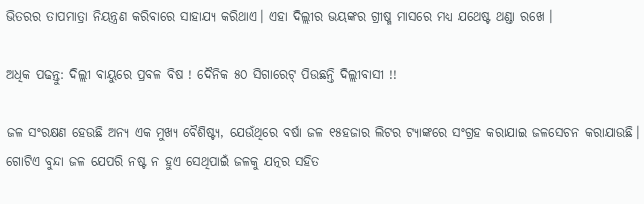ଭିତରର ତାପମାତ୍ରା ନିୟନ୍ତ୍ରଣ କରିବାରେ ସାହାଯ୍ୟ କରିଥାଏ। ଏହା ଦିଲ୍ଲୀର ଭୟଙ୍କର ଗ୍ରୀଷ୍ମ ମାସରେ ମଧ୍ୟ ଯଥେଷ୍ଟ ଥଣ୍ଡା ରଖେ ।

ଅଧିକ ପଢନ୍ତୁ: ଦିଲ୍ଲୀ ବାୟୁରେ ପ୍ରବଳ ବିଷ ! ଦୈନିକ ୫୦ ସିଗାରେଟ୍‌ ପିଉଛନ୍ତି ଦିଲ୍ଲୀବାସୀ !!

ଜଳ ସଂରକ୍ଷଣ ହେଉଛି ଅନ୍ୟ ଏକ ମୁଖ୍ୟ ବୈଶିଷ୍ଟ୍ୟ, ଯେଉଁଥିରେ ବର୍ଷା ଜଳ ୧୫ହଜାର ଲିଟର ଟ୍ୟାଙ୍କରେ ସଂଗ୍ରହ କରାଯାଇ ଜଳସେଚନ କରାଯାଉଛି। ଗୋଟିଏ ବୁନ୍ଦା ଜଳ ଯେପରି ନଷ୍ଟ ନ ହୁଏ ସେଥିପାଇଁ ଜଳକୁ ଯତ୍ନର ସହିତ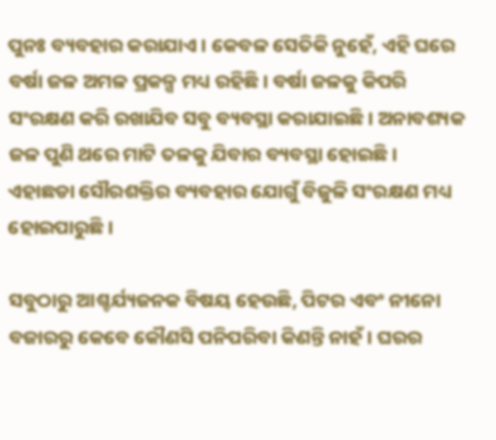ପୁନଃ ବ୍ୟବହାର କରାଯାଏ । କେବଳ ସେତିକି ନୁହେଁ, ଏହି ଘରେ ବର୍ଷା ଜଳ ଅମଳ ପ୍ରକଳ୍ପ ମଧ୍ୟ ରହିଛି। ବର୍ଷା ଜଳକୁ କିପରି ସଂରକ୍ଷଣ କରି ରଖାଯିବ ସବୁ ବ୍ୟବସ୍ଥା କରାଯାଇଛି। ଅନାବଶ୍ୟକ ଜଳ ପୁଣି ଥରେ ମାଟି ତଳକୁ ଯିବାର ବ୍ୟବସ୍ଥା ହୋଇଛି। ଏହାଛଡା ସୌରଶକ୍ତିର ବ୍ୟବହାର ଯୋଗୁଁ ବିଜୁଳି ସଂରକ୍ଷଣ ମଧ୍ୟ ହୋଇପାରୁଛି।

ସବୁଠାରୁ ଆଶ୍ଚର୍ଯ୍ୟଜନକ ବିଷୟ ହେଉଛି, ପିଟର ଏବଂ ନୀନୋ ବଜାରରୁ କେବେ କୌଣସି ପନିପରିବା କିଣନ୍ତି ନାହଁ। ଘରର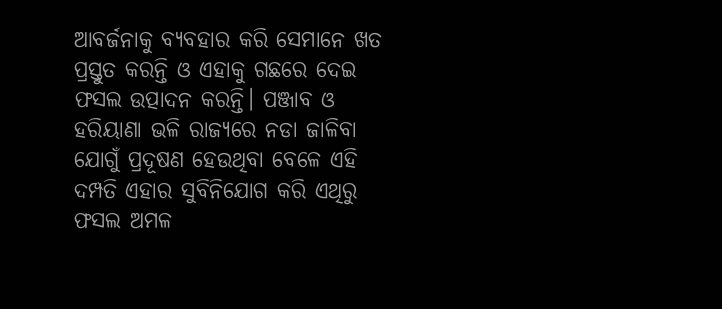ଆବର୍ଜନାକୁ ବ୍ୟବହାର କରି ସେମାନେ ଖତ ପ୍ରସ୍ତୁତ କରନ୍ତି ଓ ଏହାକୁ ଗଛରେ ଦେଇ ଫସଲ ଉତ୍ପାଦନ କରନ୍ତି। ପଞ୍ଜାବ ଓ ହରିୟାଣା ଭଳି ରାଜ୍ୟରେ ନଡା ଜାଳିବା ଯୋଗୁଁ ପ୍ରଦୂଷଣ ହେଉଥିବା ବେଳେ ଏହି ଦମ୍ପତି ଏହାର ସୁବିନିଯୋଗ କରି ଏଥିରୁ ଫସଲ ଅମଳ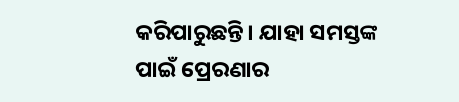କରିପାରୁଛନ୍ତି। ଯାହା ସମସ୍ତଙ୍କ ପାଇଁ ପ୍ରେରଣାର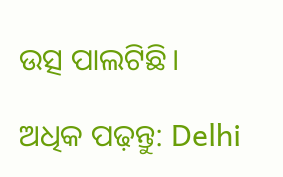ଉତ୍ସ ପାଲଟିଛି।

ଅଧିକ ପଢ଼ନ୍ତୁ: Delhi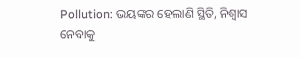Pollution: ଭୟଙ୍କର ହେଲାଣି ସ୍ଥିତି, ନିଶ୍ୱାସ ନେବାକୁ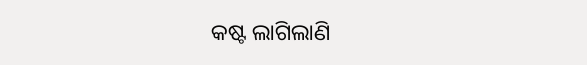କଷ୍ଟ ଲାଗିଲାଣି